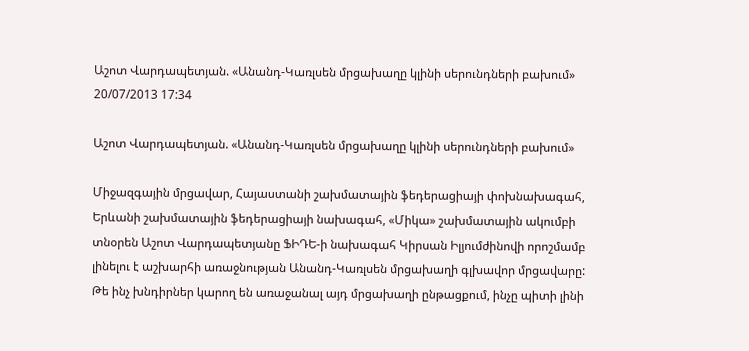Աշոտ Վարդապետյան. «Անանդ-Կառլսեն մրցախաղը կլինի սերունդների բախում»
20/07/2013 17:34

Աշոտ Վարդապետյան. «Անանդ-Կառլսեն մրցախաղը կլինի սերունդների բախում»

Միջազգային մրցավար, Հայաստանի շախմատային ֆեդերացիայի փոխնախագահ, Երևանի շախմատային ֆեդերացիայի նախագահ, «Միկա» շախմատային ակումբի տնօրեն Աշոտ Վարդապետյանը ՖԻԴԵ-ի նախագահ Կիրսան Իլյումժինովի որոշմամբ լինելու է աշխարհի առաջնության Անանդ-Կառլսեն մրցախաղի գլխավոր մրցավարը:
Թե ինչ խնդիրներ կարող են առաջանալ այդ մրցախաղի ընթացքում, ինչը պիտի լինի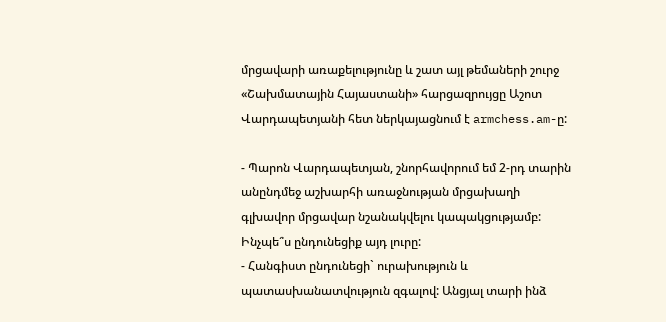մրցավարի առաքելությունը և շատ այլ թեմաների շուրջ «Շախմատային Հայաստանի» հարցազրույցը Աշոտ Վարդապետյանի հետ ներկայացնում է armchess.am-ը:

- Պարոն Վարդապետյան, շնորհավորում եմ 2-րդ տարին անընդմեջ աշխարհի առաջնության մրցախաղի գլխավոր մրցավար նշանակվելու կապակցությամբ: Ինչպե՞ս ընդունեցիք այդ լուրը:
- Հանգիստ ընդունեցի` ուրախություն և պատասխանատվություն զգալով: Անցյալ տարի ինձ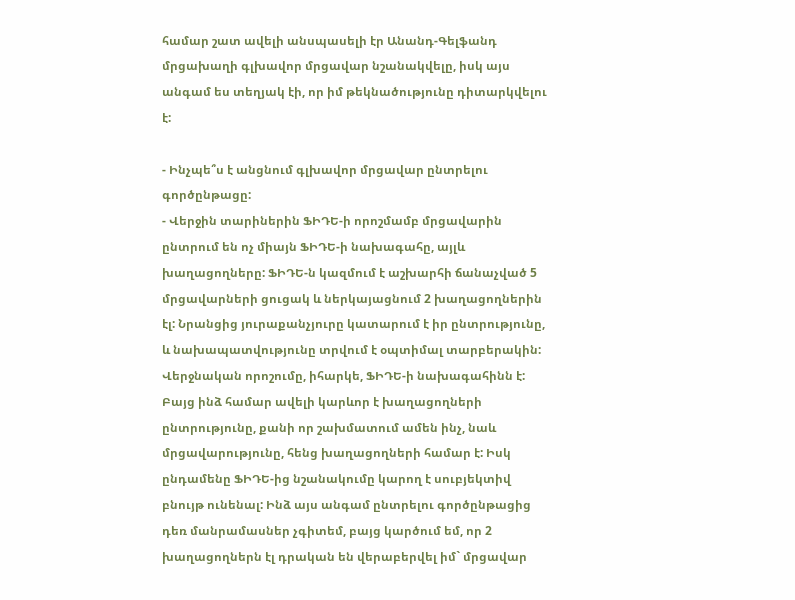համար շատ ավելի անսպասելի էր Անանդ-Գելֆանդ մրցախաղի գլխավոր մրցավար նշանակվելը, իսկ այս անգամ ես տեղյակ էի, որ իմ թեկնածությունը դիտարկվելու է:

- Ինչպե՞ս է անցնում գլխավոր մրցավար ընտրելու գործընթացը:
- Վերջին տարիներին ՖԻԴԵ-ի որոշմամբ մրցավարին ընտրում են ոչ միայն ՖԻԴԵ-ի նախագահը, այլև խաղացողները: ՖԻԴԵ-ն կազմում է աշխարհի ճանաչված 5 մրցավարների ցուցակ և ներկայացնում 2 խաղացողներին էլ: Նրանցից յուրաքանչյուրը կատարում է իր ընտրությունը, և նախապատվությունը տրվում է օպտիմալ տարբերակին: Վերջնական որոշումը, իհարկե, ՖԻԴԵ-ի նախագահինն է: Բայց ինձ համար ավելի կարևոր է խաղացողների ընտրությունը, քանի որ շախմատում ամեն ինչ, նաև մրցավարությունը, հենց խաղացողների համար է: Իսկ ընդամենը ՖԻԴԵ-ից նշանակումը կարող է սուբյեկտիվ բնույթ ունենալ: Ինձ այս անգամ ընտրելու գործընթացից դեռ մանրամասներ չգիտեմ, բայց կարծում եմ, որ 2 խաղացողներն էլ դրական են վերաբերվել իմ` մրցավար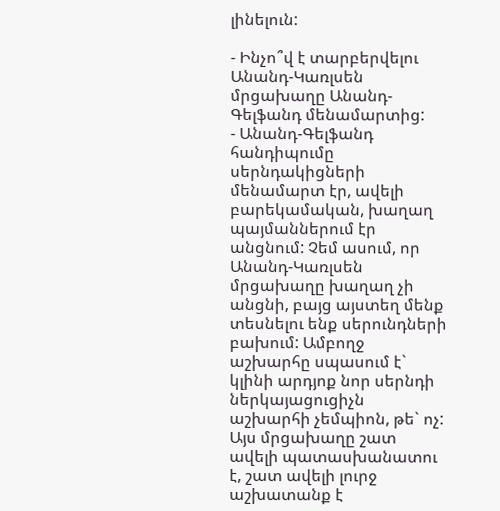լինելուն:

- Ինչո՞վ է տարբերվելու Անանդ-Կառլսեն մրցախաղը Անանդ-Գելֆանդ մենամարտից:
- Անանդ-Գելֆանդ հանդիպումը սերնդակիցների մենամարտ էր, ավելի բարեկամական, խաղաղ պայմաններում էր անցնում: Չեմ ասում, որ Անանդ-Կառլսեն մրցախաղը խաղաղ չի անցնի, բայց այստեղ մենք տեսնելու ենք սերունդների բախում: Ամբողջ աշխարհը սպասում է` կլինի արդյոք նոր սերնդի ներկայացուցիչն աշխարհի չեմպիոն, թե` ոչ: Այս մրցախաղը շատ ավելի պատասխանատու է, շատ ավելի լուրջ աշխատանք է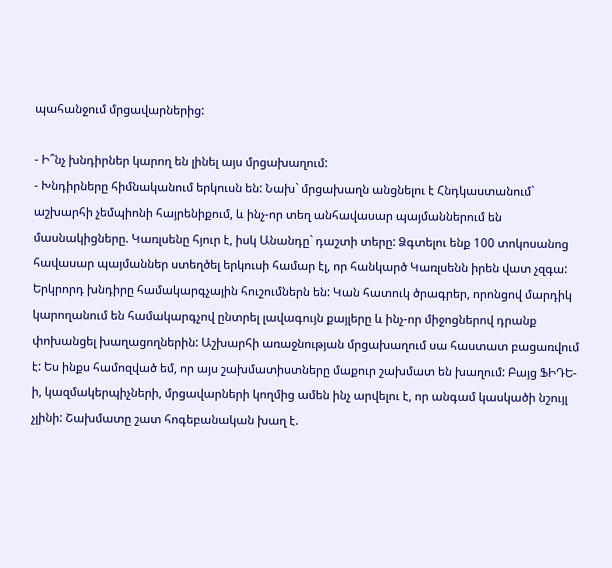պահանջում մրցավարներից:

- Ի՞նչ խնդիրներ կարող են լինել այս մրցախաղում:
- Խնդիրները հիմնականում երկուսն են: Նախ` մրցախաղն անցնելու է Հնդկաստանում` աշխարհի չեմպիոնի հայրենիքում, և ինչ-որ տեղ անհավասար պայմաններում են մասնակիցները. Կառլսենը հյուր է, իսկ Անանդը` դաշտի տերը: Ձգտելու ենք 100 տոկոսանոց հավասար պայմաններ ստեղծել երկուսի համար էլ, որ հանկարծ Կառլսենն իրեն վատ չզգա: Երկրորդ խնդիրը համակարգչային հուշումներն են: Կան հատուկ ծրագրեր, որոնցով մարդիկ կարողանում են համակարգչով ընտրել լավագույն քայլերը և ինչ-որ միջոցներով դրանք փոխանցել խաղացողներին: Աշխարհի առաջնության մրցախաղում սա հաստատ բացառվում է: Ես ինքս համոզված եմ, որ այս շախմատիստները մաքուր շախմատ են խաղում: Բայց ՖԻԴԵ-ի, կազմակերպիչների, մրցավարների կողմից ամեն ինչ արվելու է, որ անգամ կասկածի նշույլ չլինի: Շախմատը շատ հոգեբանական խաղ է.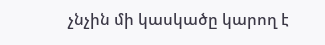չնչին մի կասկածը կարող է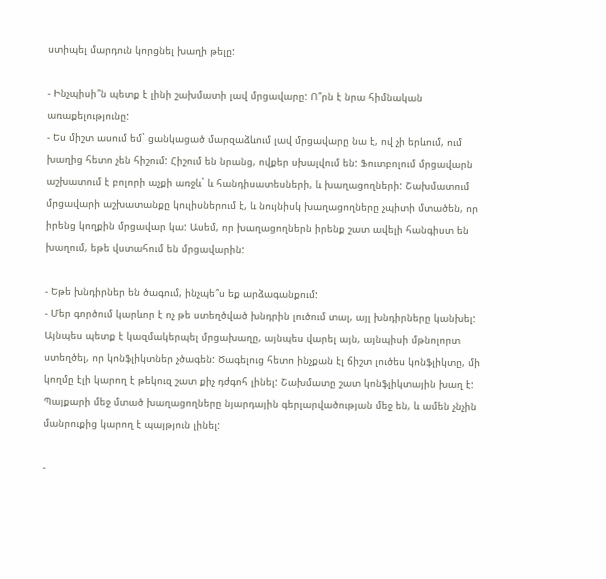ստիպել մարդուն կորցնել խաղի թելը:

- Ինչպիսի՞ն պետք է լինի շախմատի լավ մրցավարը: Ո՞րն է նրա հիմնական առաքելությունը:
- Ես միշտ ասում եմ` ցանկացած մարզաձևում լավ մրցավարը նա է, ով չի երևում, ում խաղից հետո չեն հիշում: Հիշում են նրանց, ովքեր սխալվում են: Ֆուտբոլում մրցավարն աշխատում է բոլորի աչքի առջև` և հանդիսատեսների, և խաղացողների: Շախմատում մրցավարի աշխատանքը կուլիսներում է, և նույնիսկ խաղացողները չպիտի մտածեն, որ իրենց կողքին մրցավար կա: Ասեմ, որ խաղացողներն իրենք շատ ավելի հանգիստ են խաղում, եթե վստահում են մրցավարին:

- Եթե խնդիրներ են ծագում, ինչպե՞ս եք արձագանքում:
- Մեր գործում կարևոր է ոչ թե ստեղծված խնդրին լուծում տալ, այլ խնդիրները կանխել: Այնպես պետք է կազմակերպել մրցախաղը, այնպես վարել այն, այնպիսի մթնոլորտ ստեղծել, որ կոնֆլիկտներ չծագեն: Ծագելուց հետո ինչքան էլ ճիշտ լուծես կոնֆլիկտը, մի կողմը էլի կարող է թեկուզ շատ քիչ դժգոհ լինել: Շախմատը շատ կոնֆլիկտային խաղ է: Պայքարի մեջ մտած խաղացողները նյարդային գերլարվածության մեջ են, և ամեն չնչին մանրուքից կարող է պայթյուն լինել:

-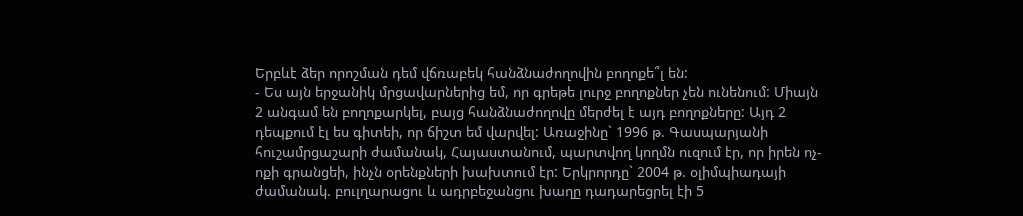Երբևէ ձեր որոշման դեմ վճռաբեկ հանձնաժողովին բողոքե՞լ են:
- Ես այն երջանիկ մրցավարներից եմ, որ գրեթե լուրջ բողոքներ չեն ունենում: Միայն 2 անգամ են բողոքարկել, բայց հանձնաժողովը մերժել է այդ բողոքները: Այդ 2 դեպքում էլ ես գիտեի, որ ճիշտ եմ վարվել: Առաջինը` 1996 թ. Գասպարյանի հուշամրցաշարի ժամանակ, Հայաստանում, պարտվող կողմն ուզում էր, որ իրեն ոչ-ոքի գրանցեի, ինչն օրենքների խախտում էր: Երկրորդը` 2004 թ. օլիմպիադայի ժամանակ. բուլղարացու և ադրբեջանցու խաղը դադարեցրել էի 5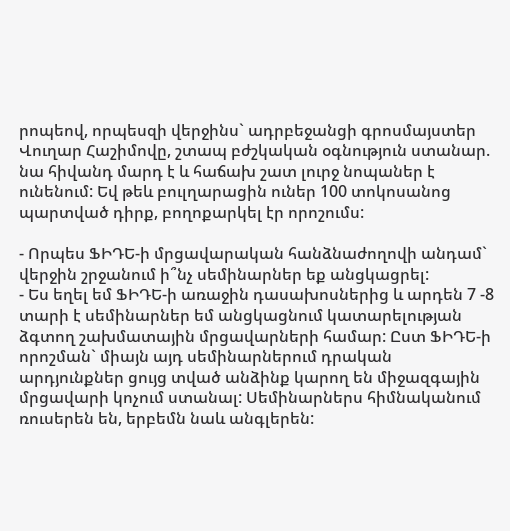րոպեով, որպեսզի վերջինս` ադրբեջանցի գրոսմայստեր Վուղար Հաշիմովը, շտապ բժշկական օգնություն ստանար. նա հիվանդ մարդ է և հաճախ շատ լուրջ նոպաներ է ունենում: Եվ թեև բուլղարացին ուներ 100 տոկոսանոց պարտված դիրք, բողոքարկել էր որոշումս:

- Որպես ՖԻԴԵ-ի մրցավարական հանձնաժողովի անդամ` վերջին շրջանում ի՞նչ սեմինարներ եք անցկացրել:
- Ես եղել եմ ՖԻԴԵ-ի առաջին դասախոսներից և արդեն 7 -8 տարի է սեմինարներ եմ անցկացնում կատարելության ձգտող շախմատային մրցավարների համար: Ըստ ՖԻԴԵ-ի որոշման` միայն այդ սեմինարներում դրական արդյունքներ ցույց տված անձինք կարող են միջազգային մրցավարի կոչում ստանալ: Սեմինարներս հիմնականում ռուսերեն են, երբեմն նաև անգլերեն: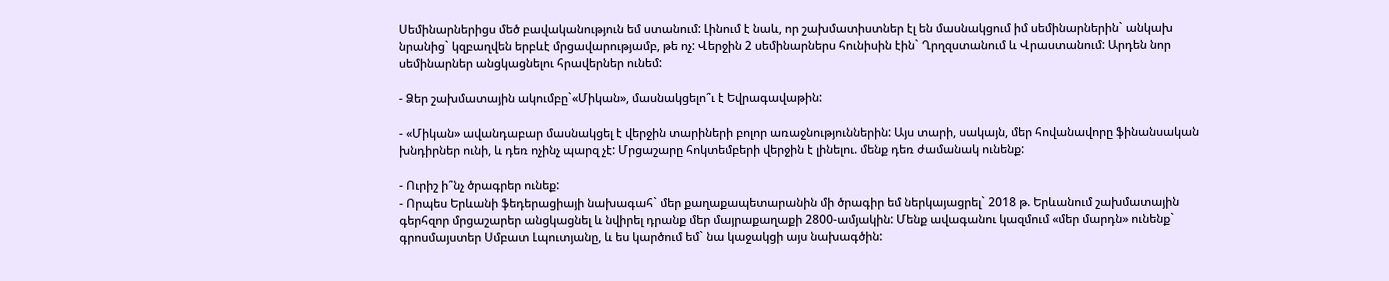Սեմինարներիցս մեծ բավականություն եմ ստանում: Լինում է նաև, որ շախմատիստներ էլ են մասնակցում իմ սեմինարներին` անկախ նրանից` կզբաղվեն երբևէ մրցավարությամբ, թե ոչ: Վերջին 2 սեմինարներս հունիսին էին` Ղրղզստանում և Վրաստանում: Արդեն նոր սեմինարներ անցկացնելու հրավերներ ունեմ:

- Ձեր շախմատային ակումբը`«Միկան», մասնակցելո՞ւ է Եվրագավաթին:

- «Միկան» ավանդաբար մասնակցել է վերջին տարիների բոլոր առաջնություններին: Այս տարի, սակայն, մեր հովանավորը ֆինանսական խնդիրներ ունի, և դեռ ոչինչ պարզ չէ: Մրցաշարը հոկտեմբերի վերջին է լինելու. մենք դեռ ժամանակ ունենք:

- Ուրիշ ի՞նչ ծրագրեր ունեք:
- Որպես Երևանի ֆեդերացիայի նախագահ` մեր քաղաքապետարանին մի ծրագիր եմ ներկայացրել` 2018 թ. Երևանում շախմատային գերհզոր մրցաշարեր անցկացնել և նվիրել դրանք մեր մայրաքաղաքի 2800-ամյակին: Մենք ավագանու կազմում «մեր մարդն» ունենք` գրոսմայստեր Սմբատ Լպուտյանը, և ես կարծում եմ` նա կաջակցի այս նախագծին: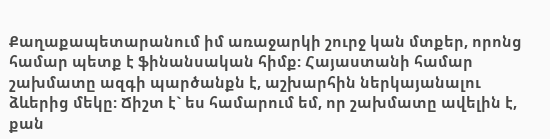Քաղաքապետարանում իմ առաջարկի շուրջ կան մտքեր, որոնց համար պետք է ֆինանսական հիմք: Հայաստանի համար շախմատը ազգի պարծանքն է, աշխարհին ներկայանալու ձևերից մեկը: Ճիշտ է` ես համարում եմ, որ շախմատը ավելին է, քան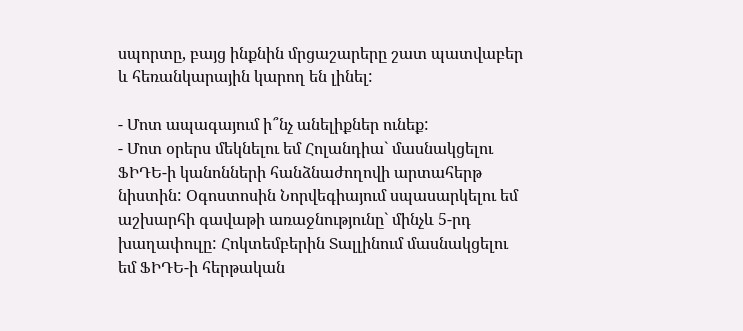սպորտը, բայց ինքնին մրցաշարերը շատ պատվաբեր և հեռանկարային կարող են լինել:

- Մոտ ապագայում ի՞նչ անելիքներ ունեք:
- Մոտ օրերս մեկնելու եմ Հոլանդիա` մասնակցելու ՖԻԴԵ-ի կանոնների հանձնաժողովի արտահերթ նիստին: Օգոստոսին Նորվեգիայում սպասարկելու եմ աշխարհի գավաթի առաջնությունը` մինչև 5-րդ խաղափուլը: Հոկտեմբերին Տալլինում մասնակցելու եմ ՖԻԴԵ-ի հերթական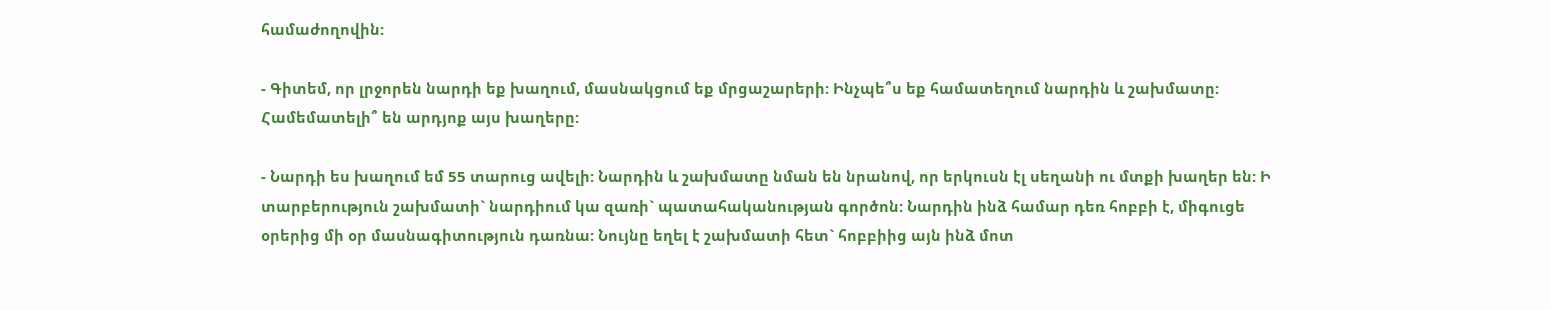համաժողովին:

- Գիտեմ, որ լրջորեն նարդի եք խաղում, մասնակցում եք մրցաշարերի: Ինչպե՞ս եք համատեղում նարդին և շախմատը: Համեմատելի՞ են արդյոք այս խաղերը:

- Նարդի ես խաղում եմ 55 տարուց ավելի: Նարդին և շախմատը նման են նրանով, որ երկուսն էլ սեղանի ու մտքի խաղեր են: Ի տարբերություն շախմատի` նարդիում կա զառի` պատահականության գործոն: Նարդին ինձ համար դեռ հոբբի է, միգուցե օրերից մի օր մասնագիտություն դառնա: Նույնը եղել է շախմատի հետ` հոբբիից այն ինձ մոտ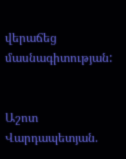վերաճեց մասնագիտության:


Աշոտ Վարդապետյան.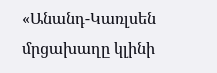«Անանդ-Կառլսեն մրցախաղը կլինի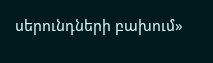սերունդների բախում»